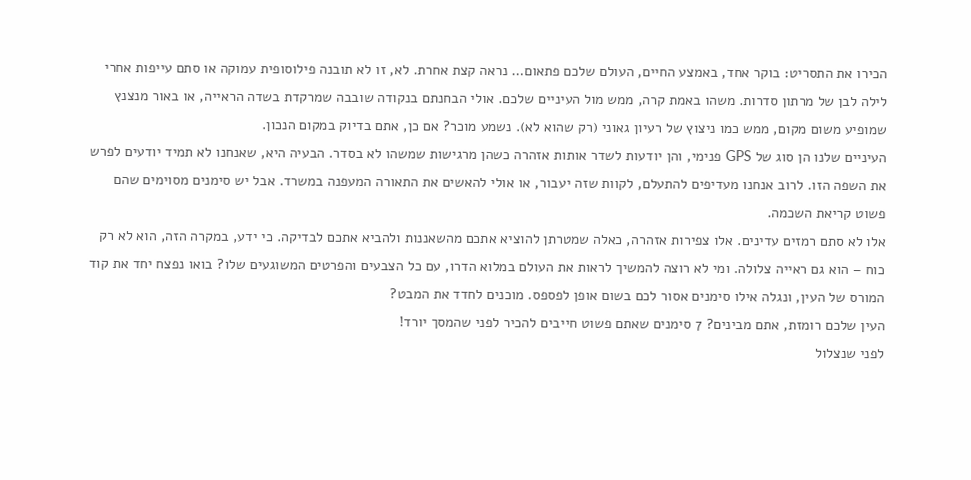הכירו את התסריט: בוקר אחד, באמצע החיים, העולם שלכם פתאום… נראה קצת אחרת. לא, זו לא תובנה פילוסופית עמוקה או סתם עייפות אחרי לילה לבן של מרתון סדרות. משהו באמת קרה, ממש מול העיניים שלכם. אולי הבחנתם בנקודה שובבה שמרקדת בשדה הראייה, או באור מנצנץ שמופיע משום מקום, ממש כמו ניצוץ של רעיון גאוני (רק שהוא לא). נשמע מוכר? אם כן, אתם בדיוק במקום הנכון.
העיניים שלנו הן סוג של GPS פנימי, והן יודעות לשדר אותות אזהרה כשהן מרגישות שמשהו לא בסדר. הבעיה היא, שאנחנו לא תמיד יודעים לפרש את השפה הזו. לרוב אנחנו מעדיפים להתעלם, לקוות שזה יעבור, או אולי להאשים את התאורה המעפנה במשרד. אבל יש סימנים מסוימים שהם פשוט קריאת השכמה.
אלו לא סתם רמזים עדינים. אלו צפירות אזהרה, כאלה שמטרתן להוציא אתכם מהשאננות ולהביא אתכם לבדיקה. כי ידע, במקרה הזה, הוא לא רק כוח – הוא גם ראייה צלולה. ומי לא רוצה להמשיך לראות את העולם במלוא הדרו, עם כל הצבעים והפרטים המשוגעים שלו? בואו נפצח יחד את קוד המורס של העין, ונגלה אילו סימנים אסור לכם בשום אופן לפספס. מוכנים לחדד את המבט?
העין שלכם רומזת, אתם מבינים? 7 סימנים שאתם פשוט חייבים להכיר לפני שהמסך יורד!
לפני שנצלול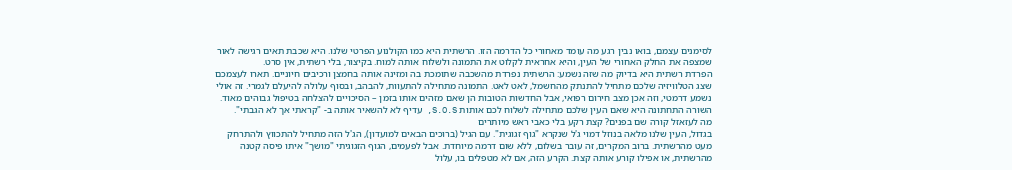לסימנים עצמם, בואו נבין רגע מה עומד מאחורי כל הדרמה הזו. הרשתית היא כמו הקולנוע הפרטי שלנו. היא שכבת תאים רגישה לאור שמצפה את החלק האחורי של העין, והיא אחראית לקלוט את התמונה ולשלוח אותה למוח. בקיצור, בלי רשתית, אין סרט.
הפרדת רשתית היא בדיוק מה שזה נשמע: הרשתית נפרדת מהשכבה שתומכת בה ומזינה אותה בחמצן ורכיבים חיוניים. תארו לעצמכם שצג הטלוויזיה שלכם מתחיל להתנתק מהחשמל, לאט לאט. התמונה מתחילה להתעוות, להבהב, ובסוף עלולה להיעלם לגמרי. זה אולי נשמע דרמטי, וזה אכן מצב חירום רפואי, אבל החדשות הטובות הן שאם מזהים אותו בזמן – הסיכויים להצלחה בטיפול גבוהים מאוד.
השורה התחתונה היא שאם העין שלכם מתחילה לשלוח לכם אותות S.O.S, עדיף לא להשאיר אותה ב- "קראתי אך לא הגבתי".
מה לעזאזל קורה שם בפנים? קצת רקע בלי כאבי ראש מיותרים
בגדול, העין שלנו מלאה בנוזל דמוי ג'ל שנקרא "גוף זגוגית". עם הגיל (ברוכים הבאים למועדון), הג'ל הזה מתחיל להתכווץ ולהתרחק מעט מהרשתית. ברוב המקרים, זה עובר בשלום, ללא שום דרמה מיוחדת. אבל לפעמים, הגוף הזגוגיתי "מושך" איתו פיסה קטנה מהרשתית, או אפילו קורע אותה קצת. הקרע הזה, אם לא מטפלים בו, עלול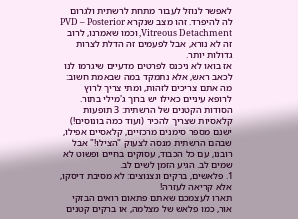לאפשר לנוזל לעבור מתחת לרשתית ולגרום לה להיפרד. זהו מצב שנקרא PVD – Posterior Vitreous Detachment, וכמו שאמרנו, לרוב זה לא נורא, אבל לפעמים זה הדלת לצרות גדולות יותר.
אז בואו לא ניכנס לפרטים מדעיים שיגרמו לנו לכאב ראש, אלא נתמקד במה שבאמת חשוב: מה אתם צריכים לזהות, ומתי צריך לרוץ לרופא עיניים כאילו יש ברוך ג'מילי בתור.
הסודות הקטנים של הרשתית: 3 תופעות קלאסיות שצריך להכיר (ועוד כמה בונוסים!)
ישנם מספר סימנים מרכזיים, קלאסיים אפילו, שבהם הרשתית מנסה לצעוק "הצילו!" אבל רובנו, עם כל הכבוד, עסוקים בחיים ופשוט לא שמים לב. הגיע הזמן לשים לב.
1. פלאשים, ברקים ונצנוצים: לא מסיבת דיסקו, אלא קריאה לעזרה!
תארו לעצמכם שאתם פתאום רואים הבזקי אור, כמו פלאש של מצלמה, או ברקים קטנים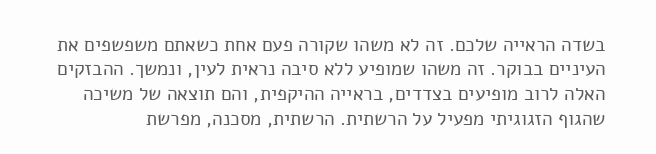בשדה הראייה שלכם. זה לא משהו שקורה פעם אחת כשאתם משפשפים את העיניים בבוקר. זה משהו שמופיע ללא סיבה נראית לעין, ונמשך. ההבזקים האלה לרוב מופיעים בצדדים, בראייה ההיקפית, והם תוצאה של משיכה שהגוף הזגוגיתי מפעיל על הרשתית. הרשתית, מסכנה, מפרשת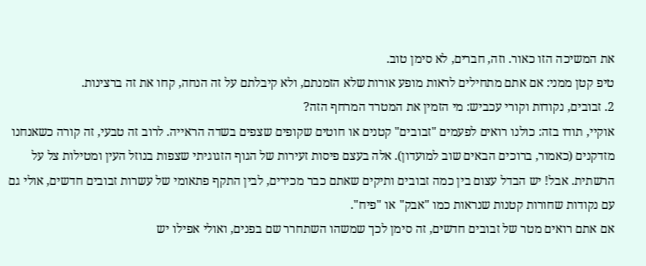את המשיכה הזו כאור. וזה, חברים, לא סימן טוב.
טיפ קטן ממני: אם אתם מתחילים לראות מופע אורות שלא הזמנתם, ולא קיבלתם על זה הנחה, קחו את זה ברצינות.
2. זבובים, נקודות וקורי עכביש: מי הזמין את המטרד המרחף הזה?
אוקיי, תודו בזה: כולנו רואים לפעמים "זבובים" קטנים או חוטים שקופים שצפים בשדה הראייה. לרוב זה טבעי, זה קורה כשאנחנו מזדקנים (כאמור, ברוכים הבאים שוב למועדון). אלה בעצם פיסות זעירות של הגוף הזגוגיתי שצפות בנוזל העין ומטילות צל על הרשתית. אבל! יש הבדל עצום בין כמה זבובים ותיקים שאתם כבר מכירים, לבין התקף פתאומי של עשרות זבובים חדשים, אולי גם עם נקודות שחורות קטנות שנראות כמו "אבק" או "פיח".
אם אתם רואים מטר של זבובים חדשים, זה סימן לכך שמשהו השתחרר שם בפנים, ואולי אפילו יש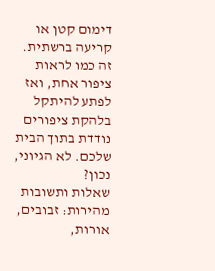דימום קטן או קריעה ברשתית. זה כמו לראות ציפור אחת, ואז לפתע להיתקל בלהקת ציפורים נודדת בתוך הבית שלכם. לא הגיוני, נכון?
שאלות ותשובות מהירות: זבובים, אורות,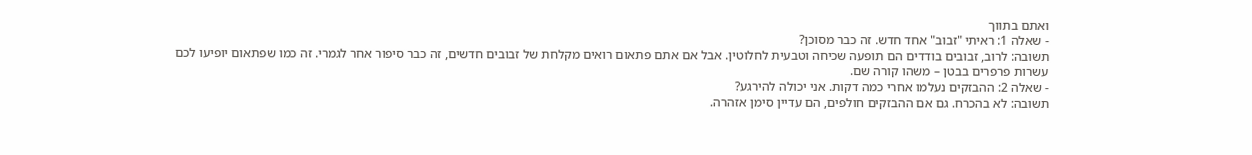ואתם בתווך
- שאלה 1: ראיתי "זבוב" אחד חדש. זה כבר מסוכן?
תשובה: לרוב, זבובים בודדים הם תופעה שכיחה וטבעית לחלוטין. אבל אם אתם פתאום רואים מקלחת של זבובים חדשים, זה כבר סיפור אחר לגמרי. זה כמו שפתאום יופיעו לכם עשרות פרפרים בבטן – משהו קורה שם.
- שאלה 2: ההבזקים נעלמו אחרי כמה דקות. אני יכולה להירגע?
תשובה: לא בהכרח. גם אם ההבזקים חולפים, הם עדיין סימן אזהרה.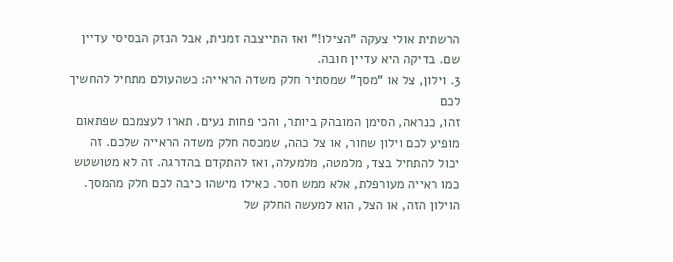הרשתית אולי צעקה "הצילו!" ואז התייצבה זמנית, אבל הנזק הבסיסי עדיין שם. בדיקה היא עדיין חובה.
3. וילון, צל או "מסך" שמסתיר חלק משדה הראייה: כשהעולם מתחיל להחשיך לכם
זהו, כנראה, הסימן המובהק ביותר, והכי פחות נעים. תארו לעצמכם שפתאום מופיע לכם וילון שחור, או צל כהה, שמכסה חלק משדה הראייה שלכם. זה יכול להתחיל בצד, מלמטה, מלמעלה, ואז להתקדם בהדרגה. זה לא מטושטש כמו ראייה מעורפלת, אלא ממש חסר. כאילו מישהו כיבה לכם חלק מהמסך.
הוילון הזה, או הצל, הוא למעשה החלק של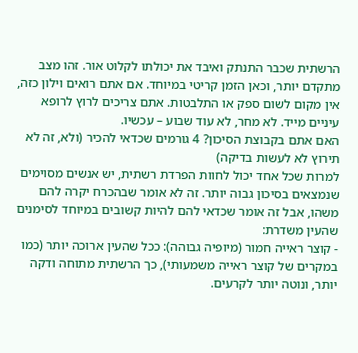הרשתית שכבר התנתק ואיבד את יכולתו לקלוט אור. זהו מצב מתקדם יותר, וכאן הזמן קריטי במיוחד. אם אתם רואים וילון כזה, אין מקום לשום ספק או התלבטות. אתם צריכים לרוץ לרופא עיניים מייד. לא מחר, לא עוד שבוע – עכשיו.
האם אתם בקבוצת הסיכון? 4 גורמים שכדאי להכיר (ולא, זה לא תירוץ לא לעשות בדיקה)
למרות שכל אחד יכול לחוות הפרדת רשתית, יש אנשים מסוימים שנמצאים בסיכון גבוה יותר. זה לא אומר שבהכרח יקרה להם משהו, אבל זה אומר שכדאי להם להיות קשובים במיוחד לסימנים שהעין משדרת:
- קוצר ראייה חמור (מיופיה גבוהה): ככל שהעין ארוכה יותר (כמו במקרים של קוצר ראייה משמעותי), כך הרשתית מתוחה ודקה יותר, ונוטה יותר לקרעים.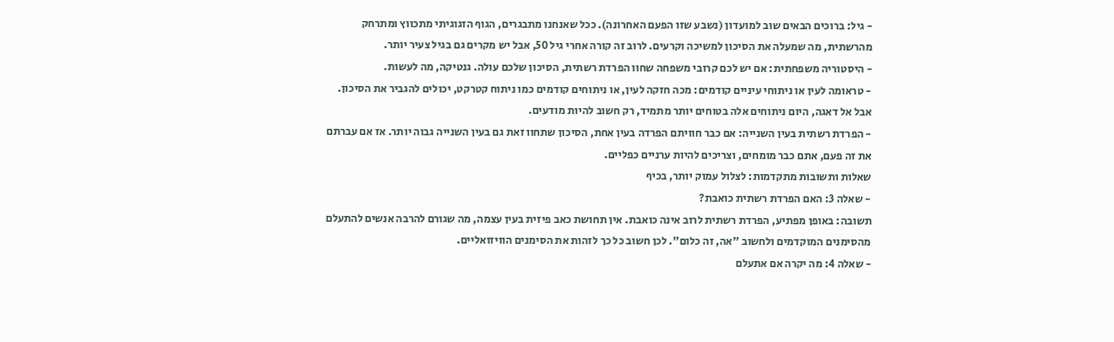- גיל: ברוכים הבאים שוב למועדון (נשבע שזו הפעם האחרונה). ככל שאנחנו מתבגרים, הגוף הזגוגיתי מתכווץ ומתרחק מהרשתית, מה שמעלה את הסיכון למשיכה וקרעים. לרוב זה קורה אחרי גיל 50, אבל יש מקרים גם בגיל צעיר יותר.
- היסטוריה משפחתית: אם יש לכם קרובי משפחה שחוו הפרדת רשתית, הסיכון שלכם עולה. גנטיקה, מה לעשות.
- טראומה לעין או ניתוחי עיניים קודמים: מכה חזקה לעין, או ניתוחים קודמים כמו ניתוח קטרקט, יכולים להגביר את הסיכון. אבל אל דאגה, היום ניתוחים אלה בטוחים יותר מתמיד, רק חשוב להיות מודעים.
- הפרדת רשתית בעין השנייה: אם כבר חוויתם הפרדה בעין אחת, הסיכון שתחוו זאת גם בעין השנייה גבוה יותר. אז אם עברתם את זה פעם, אתם כבר מומחים, וצריכים להיות ערניים כפליים.
שאלות ותשובות מתקדמות: לצלול עמוק יותר, בכיף
- שאלה 3: האם הפרדת רשתית כואבת?
תשובה: באופן מפתיע, הפרדת רשתית לרוב אינה כואבת. אין תחושת כאב פיזית בעין עצמה, מה שגורם להרבה אנשים להתעלם מהסימנים המוקדמים ולחשוב "אה, זה כלום". לכן חשוב כל כך לזהות את הסימנים הוויזואליים.
- שאלה 4: מה יקרה אם אתעלם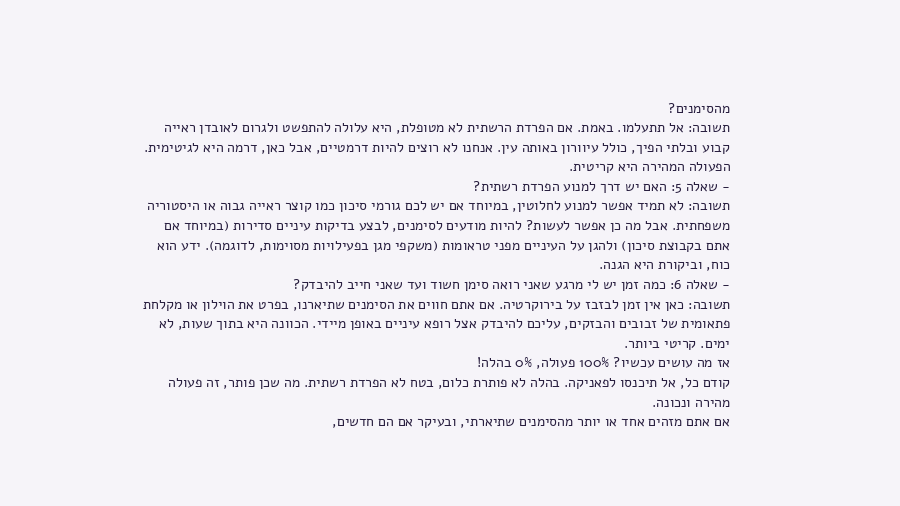מהסימנים?
תשובה: אל תתעלמו. באמת. אם הפרדת הרשתית לא מטופלת, היא עלולה להתפשט ולגרום לאובדן ראייה קבוע ובלתי הפיך, כולל עיוורון באותה עין. אנחנו לא רוצים להיות דרמטיים, אבל כאן, דרמה היא לגיטימית. הפעולה המהירה היא קריטית.
- שאלה 5: האם יש דרך למנוע הפרדת רשתית?
תשובה: לא תמיד אפשר למנוע לחלוטין, במיוחד אם יש לכם גורמי סיכון כמו קוצר ראייה גבוה או היסטוריה משפחתית. אבל מה כן אפשר לעשות? להיות מודעים לסימנים, לבצע בדיקות עיניים סדירות (במיוחד אם אתם בקבוצת סיכון) ולהגן על העיניים מפני טראומות (משקפי מגן בפעילויות מסוימות, לדוגמה). ידע הוא כוח, וביקורת היא הגנה.
- שאלה 6: כמה זמן יש לי מרגע שאני רואה סימן חשוד ועד שאני חייב להיבדק?
תשובה: כאן אין זמן לבזבז על בירוקרטיה. אם אתם חווים את הסימנים שתיארנו, בפרט את הוילון או מקלחת פתאומית של זבובים והבזקים, עליכם להיבדק אצל רופא עיניים באופן מיידי. הכוונה היא בתוך שעות, לא ימים. קריטי ביותר.
אז מה עושים עכשיו? 100% פעולה, 0% בהלה!
קודם כל, אל תיכנסו לפאניקה. בהלה לא פותרת כלום, בטח לא הפרדת רשתית. מה שכן פותר, זה פעולה מהירה ונכונה.
אם אתם מזהים אחד או יותר מהסימנים שתיארתי, ובעיקר אם הם חדשים,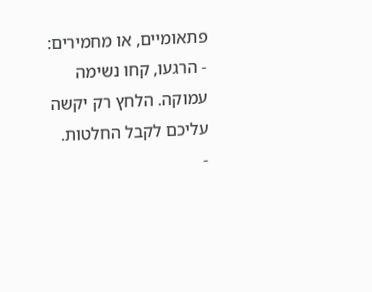פתאומיים, או מחמירים:
- הרגעו, קחו נשימה עמוקה. הלחץ רק יקשה עליכם לקבל החלטות.
-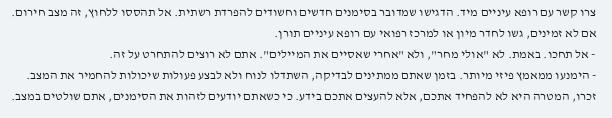צרו קשר עם רופא עיניים מיד. הדגישו שמדובר בסימנים חדשים וחשודים להפרדת רשתית. אל תהססו ללחוץ, זה מצב חירום. אם לא זמינים, גשו לחדר מיון או למרכז רפואי עם רופא עיניים תורן.
- אל תחכו. באמת. לא "אולי מחר", ולא "אחרי שאסיים את המיילים". אתם לא רוצים להתחרט על זה.
- הימנעו ממאמץ פיזי מיותר. בזמן שאתם ממתינים לבדיקה, השתדלו לנוח ולא לבצע פעולות שיכולות להחמיר את המצב.
זכרו, המטרה היא לא להפחיד אתכם, אלא להעצים אתכם בידע. כי כשאתם יודעים לזהות את הסימנים, אתם שולטים במצב.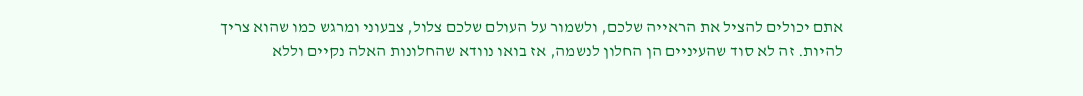אתם יכולים להציל את הראייה שלכם, ולשמור על העולם שלכם צלול, צבעוני ומרגש כמו שהוא צריך להיות. זה לא סוד שהעיניים הן החלון לנשמה, אז בואו נוודא שהחלונות האלה נקיים וללא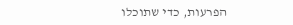הפרעות, כדי שתוכלו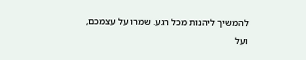להמשיך ליהנות מכל רגע. שמרו על עצמכם, ועל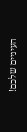העיניים שלכם!